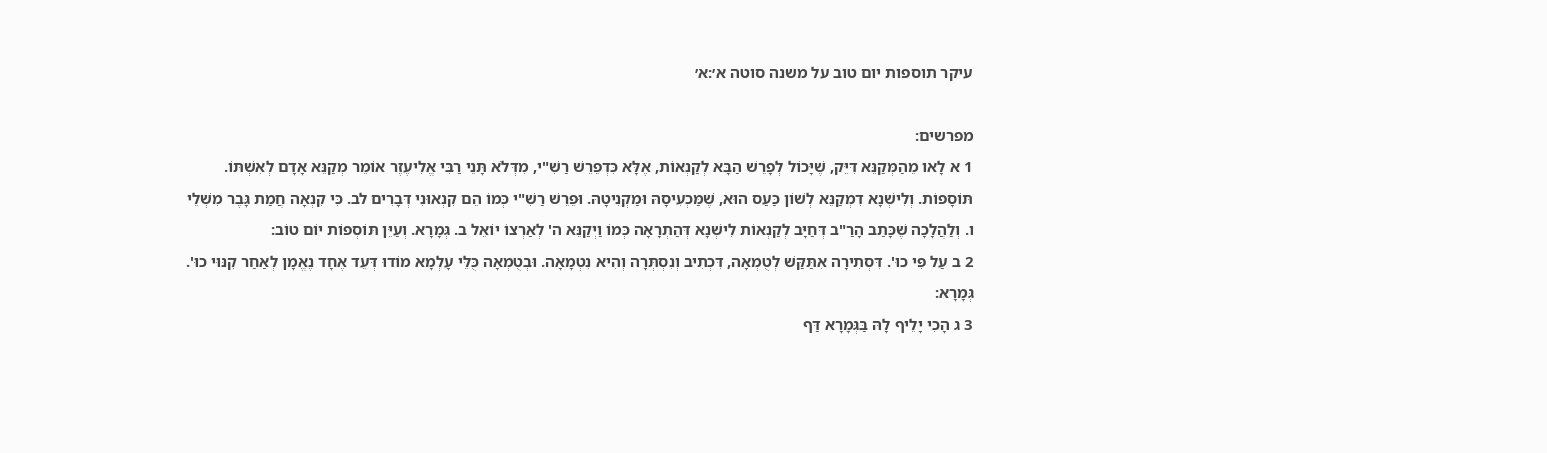עיקר תוספות יום טוב על משנה סוטה א׳:א׳

מפרשים:
1 א לָאו מֵהַמְּקַנֵּא דִּיֵּק, שֶׁיָּכוֹל לְפָרֵשׁ הַבָּא לְקַנְאוֹת, אֶלָּא כִּדְפֵרֵשׁ רַשִׁ"י, מִדְּלֹא תָּנֵי רַבִּי אֱלִיעֶזֶר אוֹמֵר מְקַנֵּא אָדָם לְאִשְׁתּוֹ. תּוֹסָפוֹת. וְלִישְׁנָא דִמְקַנֵּא לְשׁוֹן כַּעַס הוּא, שֶׁמַּכְעִיסָהּ וּמַקְנִיטָהּ. וּפֵרֵשׁ רַשִׁ"י כְּמוֹ הֵם קִנְאוּנִי דְּבָרִים לב. כִּי קִנְאָה חֲמַת גָּבֶר מִשְׁלֵי ו. וְלַהֲלָכָה שֶׁכָּתַב הָרַ"ב דְּחַיָּב לְקַנְאוֹת לִישְׁנָא דְּהַתְרָאָה כְּמוֹ וַיְקַנֵּא ה' לְאַרְצוֹ יוֹאֵל ב. גְּמָרָא. וְעַיֵּן תּוֹסְפוֹת יוֹם טוֹב:
2 ב עַל פִּי כוּ'. דִּסְתִירָה אִתַּקַּשׁ לְטֻמְאָה, דִּכְתִיב וְנִסְתְּרָה וְהִיא נִטְמָאָה. וּבְטֻמְאָה כֻּלֵּי עָלְמָא מוֹדוּ דְּעֵד אֶחָד נֶאֱמָן לְאַחַר קִנּוּי כוּ'. גְּמָרָא:
3 ג הָכִי יָלֵיף לָהּ בַּגְּמָרָא דַּף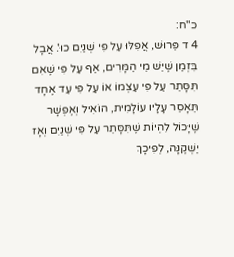כ"ח:
4 ד פֵּרוּשׁ, אֲפִלּוּ עַל פִּי שְׁנַיִם כוּ'. אֲבָל בִּזְמַן שֶׁיֵּשׁ מֵי הַמָּרִים, אַף עַל פִּי שֶׁאִם תִּסָּתֵר עַל פִּי עַצְמוֹ אוֹ עַל פִּי עֵד אֶחָד תֵּאָסֵר עָלָיו עוֹלָמִית, הוֹאִיל וְאֶפְשָׁר שֶׁיָּכוֹל לִהְיוֹת שֶׁתִּסָּתֵר עַל פִּי שְׁנַיִם וְאָז יַשְׁקֶנָּה, לְפִיכָךְ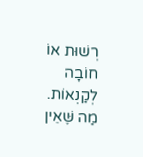רְשׁוּת אוֹ חוֹבָה לְקַנְאוֹת. מַה שֶּׁאֵין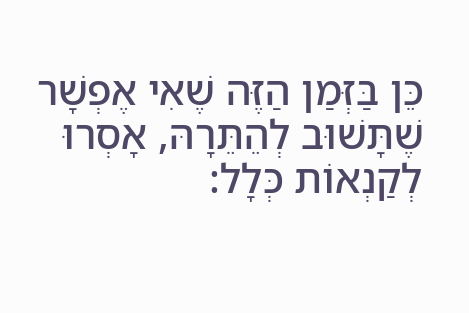כֵּן בַּזְּמַן הַזֶּה שֶׁאִי אֶפְשָׁר שֶׁתָּשׁוּב לְהֵתֵּרָהּ, אָסְרוּ לְקַנְאוֹת כְּלָל: